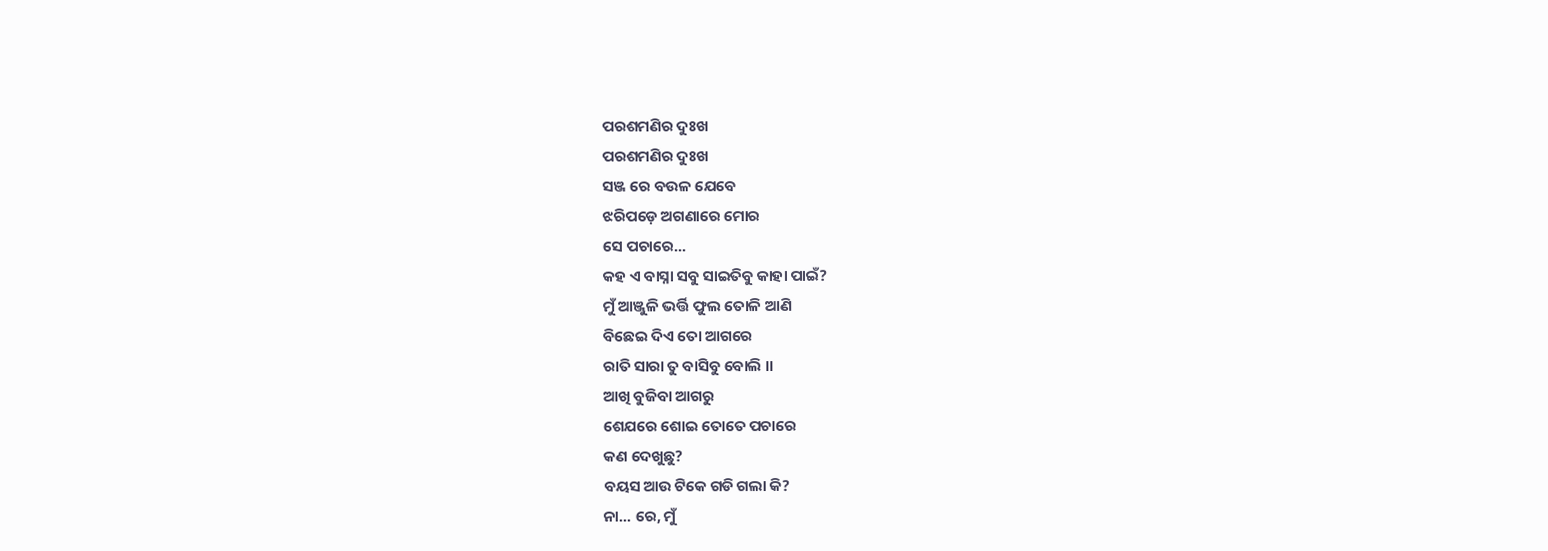ପରଶମଣିର ଦୁଃଖ
ପରଶମଣିର ଦୁଃଖ
ସଞ୍ଜ ରେ ବଉଳ ଯେବେ
ଝରିପଡ଼େ ଅଗଣାରେ ମୋର
ସେ ପଚାରେ...
କହ ଏ ବାସ୍ନା ସବୁ ସାଇତିବୁ କାହା ପାଇଁ?
ମୁଁ ଆଞ୍ଜୁଳି ଭର୍ତ୍ତି ଫୁଲ ତୋଳି ଆଣି
ବିଛେଇ ଦିଏ ତୋ ଆଗରେ
ରାତି ସାରା ତୁ ବାସିବୁ ବୋଲି ।।
ଆଖି ବୁଜିବା ଆଗରୁ
ଶେଯରେ ଶୋଇ ତୋତେ ପଚାରେ
କଣ ଦେଖୁଛୁ?
ବୟସ ଆଉ ଟିକେ ଗଡି ଗଲା କି?
ନା... ରେ, ମୁଁ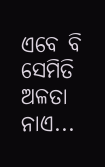ଏବେ ବି ସେମିତି
ଅଳତା ନାଏ...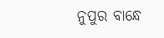ନୁପୁର ବାନ୍ଧେ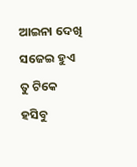ଆଇନା ଦେଖି ସଜେଇ ହୁଏ
ତୁ ଟିକେ ହସିବୁ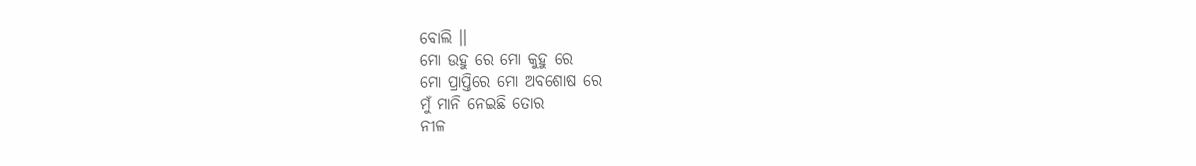ବୋଲି ।।
ମୋ ଉହୁ ରେ ମୋ କୁହୁ ରେ
ମୋ ପ୍ରାପ୍ତିରେ ମୋ ଅବଶୋଷ ରେ
ମୁଁ ମାନି ନେଇଛି ତୋର
ନୀଳ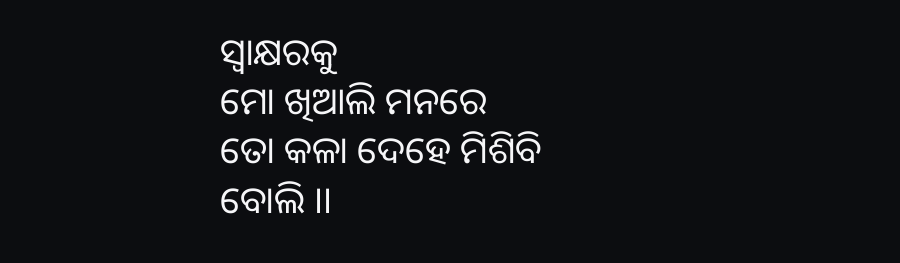ସ୍ୱାକ୍ଷରକୁ
ମୋ ଖିଆଲି ମନରେ
ତୋ କଳା ଦେହେ ମିଶିବି ବୋଲି ।।